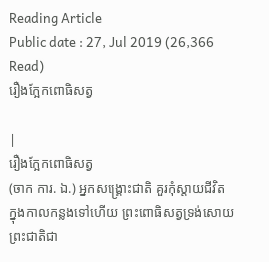Reading Article
Public date : 27, Jul 2019 (26,366 Read)
រឿងក្អែកពោធិសត្វ

|
រឿងក្អែកពោធិសត្វ
(ចាក ការ. ឯ.) អ្នកសង្រ្គោះជាតិ គួរកុំស្តាយជីវិត
ក្នុងកាលកន្លងទៅហើយ ព្រះពោធិសត្វទ្រង់សោយព្រះជាតិជា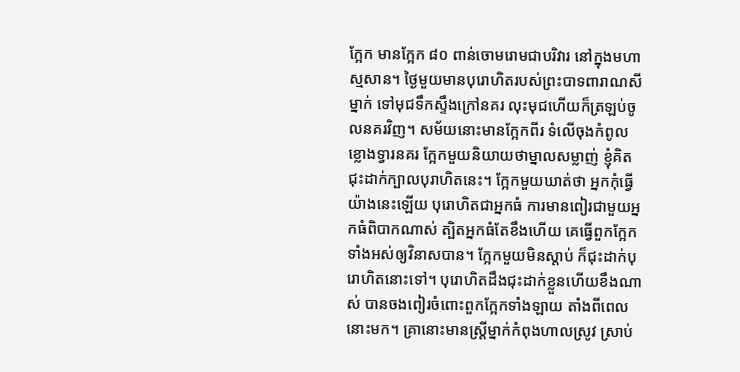ក្អែក មានក្អែក ៨០ ពាន់ចោមរោមជាបរិវារ នៅក្នុងមហាស្មសាន។ ថ្ងៃមួយមានបុរោហិតរបស់ព្រះបាទពារាណសីម្នាក់ ទៅមុជទឹកស្ទឹងក្រៅនគរ លុះមុជហើយក៏ត្រឡប់ចូលនគរវិញ។ សម័យនោះមានក្អែកពីរ ទំលើចុងកំពូលខ្លោងទ្វារនគរ ក្អែកមួយនិយាយថាម្នាលសម្លាញ់ ខ្ញុំគិតជុះដាក់ក្បាលបុរាហិតនេះ។ ក្អែកមួយឃាត់ថា អ្នកកុំធ្វើយ៉ាងនេះឡើយ បុរោហិតជាអ្នកធំ ការមានពៀរជាមួយអ្នកធំពិបាកណាស់ ត្បិតអ្នកធំតែខឹងហើយ គេធ្វើពួកក្អែកទាំងអស់ឲ្យវិនាសបាន។ ក្អែកមួយមិនស្តាប់ ក៏ជុះដាក់បុរោហិតនោះទៅ។ បុរោហិតដឹងជុះដាក់ខ្លួនហើយខឹងណាស់ បានចងពៀរចំពោះពួកក្អែកទាំងឡាយ តាំងពីពេលនោះមក។ គ្រានោះមានស្រ្តីម្នាក់កំពុងហាលស្រូវ ស្រាប់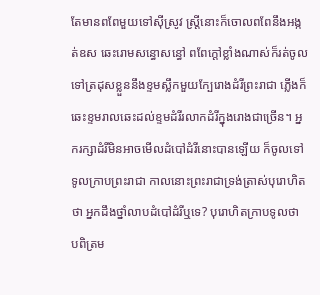តែមានពពែមួយទៅស៊ីស្រូវ ស្រ្តីនោះក៏ចោលពពែនឹងអង្កត់ឧស ឆេះរោមសន្ធោសន្ធៅ ពពែក្តៅខ្លាំងណាស់ក៏រត់ចូលទៅត្រដុសខ្លួននឹងខ្ទមស្លឹកមួយក្បែរោងដំរីព្រះរាជា ភ្លើងក៏ឆេះខ្ទមរាលឆេះដល់ខ្ទមដំរីរលាកដំរីក្នុងរោងជាច្រើន។ អ្នករក្សាដំរីមិនអាចមើលដំបៅដំរីនោះបានឡើយ ក៏ចូលទៅទូលក្រាបព្រះរាជា កាលនោះព្រះរាជាទ្រង់ត្រាស់បុរោហិតថា អ្នកដឹងថ្នាំលាបដំបៅដំរីឬទេ? បុរោហិតក្រាបទូលថា បពិត្រម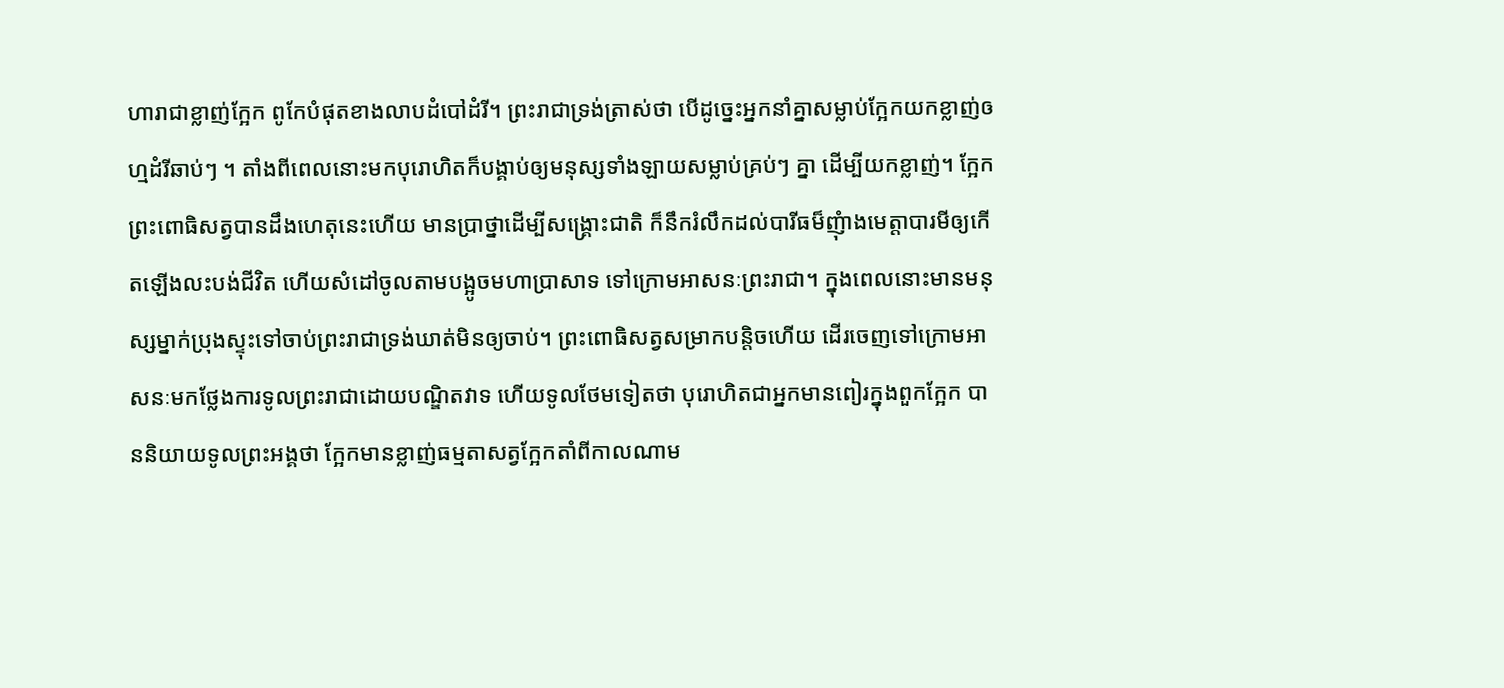ហារាជាខ្លាញ់ក្អែក ពូកែបំផុតខាងលាបដំបៅដំរី។ ព្រះរាជាទ្រង់ត្រាស់ថា បើដូច្នេះអ្នកនាំគ្នាសម្លាប់ក្អែកយកខ្លាញ់ឲហ្មដំរីឆាប់ៗ ។ តាំងពីពេលនោះមកបុរោហិតក៏បង្គាប់ឲ្យមនុស្សទាំងឡាយសម្លាប់គ្រប់ៗ គ្នា ដើម្បីយកខ្លាញ់។ ក្អែកព្រះពោធិសត្វបានដឹងហេតុនេះហើយ មានប្រាថ្នាដើម្បីសង្រ្គោះជាតិ ក៏នឹករំលឹកដល់បារីធម៏ញុំាងមេត្តាបារមីឲ្យកើតឡើងលះបង់ជីវិត ហើយសំដៅចូលតាមបង្អូចមហាប្រាសាទ ទៅក្រោមអាសនៈព្រះរាជា។ ក្នុងពេលនោះមានមនុស្សម្នាក់ប្រុងស្ទុះទៅចាប់ព្រះរាជាទ្រង់ឃាត់មិនឲ្យចាប់។ ព្រះពោធិសត្វសម្រាកបន្តិចហើយ ដើរចេញទៅក្រោមអាសនៈមកថ្លែងការទូលព្រះរាជាដោយបណ្ឌិតវាទ ហើយទូលថែមទៀតថា បុរោហិតជាអ្នកមានពៀរក្នុងពួកក្អែក បាននិយាយទូលព្រះអង្គថា ក្អែកមានខ្លាញ់ធម្មតាសត្វក្អែកតាំពីកាលណាម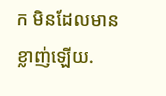ក មិនដែលមានខ្លាញ់ឡើយ.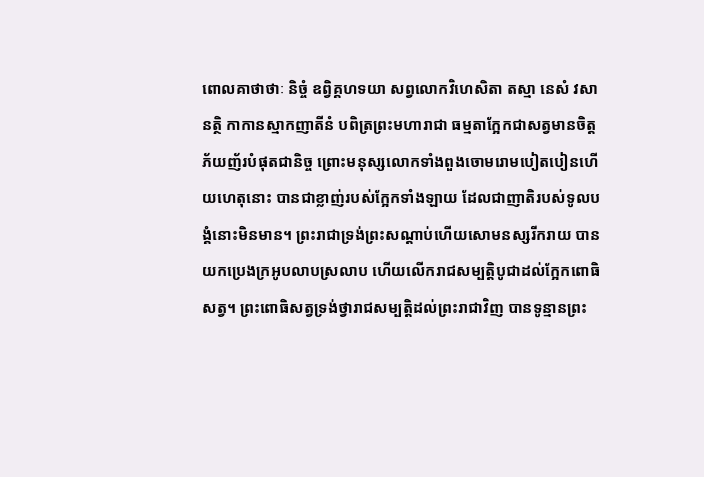ពោលគាថាថាៈ និច្ចំ ឧព្វិគ្គហទយា សព្វលោកវិហេសិតា តស្មា នេសំ វសា នតិ្ថ កាកានស្មាកញាតីនំ បពិត្រព្រះមហារាជា ធម្មតាក្អែកជាសត្វមានចិត្តភ័យញ័របំផុតជានិច្ច ព្រោះមនុស្សលោកទាំងពួងចោមរោមបៀតបៀនហើយហេតុនោះ បានជាខ្លាញ់របស់ក្អែកទាំងឡាយ ដែលជាញាតិរបស់ទូលបង្គំនោះមិនមាន។ ព្រះរាជាទ្រង់ព្រះសណ្តាប់ហើយសោមនស្សរីករាយ បានយកប្រេងក្រអូបលាបស្រលាប ហើយលើករាជសម្បត្តិបូជាដល់ក្អែកពោធិសត្វ។ ព្រះពោធិសត្វទ្រង់ថ្វារាជសម្បតិ្តដល់ព្រះរាជាវិញ បានទូន្មានព្រះ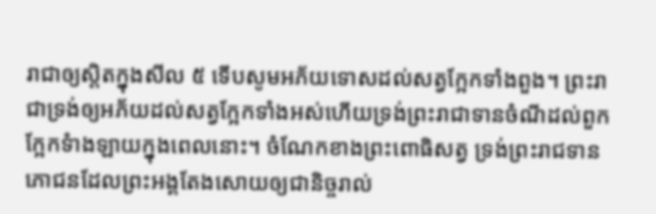រាជាឲ្យសិ្តតក្នុងសីល ៥ ទើបសូមអភ័យទោសដល់សត្វក្អែកទាំងពួង។ ព្រះរាជាទ្រង់ឲ្យអភ័យដល់សត្វក្អែកទាំងអស់ហើយទ្រង់ព្រះរាជាទានចំណីដល់ពួកក្អែកទំាងឡាយក្នុងពេលនោះ។ ចំណែកខាងព្រះពោធិសត្វ ទ្រង់ព្រះរាជទានភោជនដែលព្រះអង្គតែងសោយឲ្យជានិច្ចរាល់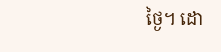ថ្ងៃ។ ដោ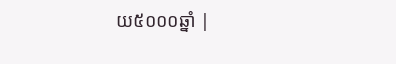យ៥០០០ឆ្នាំ |